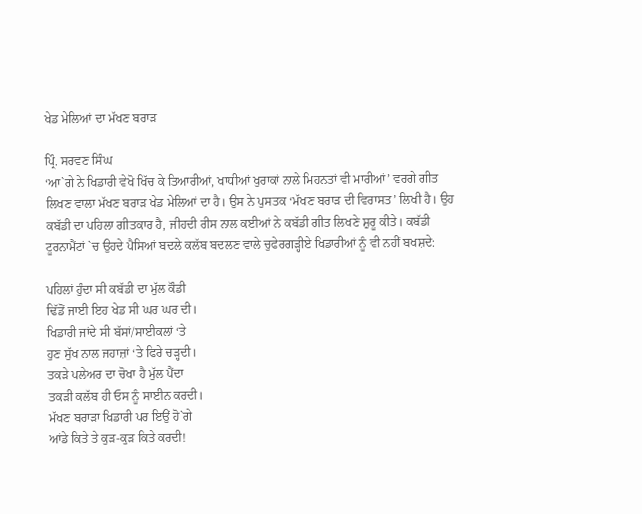ਖੇਡ ਮੇਲਿਆਂ ਦਾ ਮੱਖਣ ਬਰਾੜ

ਪ੍ਰਿੰ. ਸਰਵਣ ਸਿੰਘ
‘ਆ`ਗੇ ਨੇ ਖਿਡਾਰੀ ਵੇਖੋ ਖਿੱਚ ਕੇ ਤਿਆਰੀਆਂ, ਖਾਧੀਆਂ ਖੁਰਾਕਾਂ ਨਾਲੇ ਮਿਹਨਤਾਂ ਵੀ ਮਾਰੀਆਂ’ ਵਰਗੇ ਗੀਤ ਲਿਖਣ ਵਾਲਾ ਮੱਖਣ ਬਰਾੜ ਖੇਡ ਮੇਲਿਆਂ ਦਾ ਹੈ। ਉਸ ਨੇ ਪੁਸਤਕ ‘ਮੱਖਣ ਬਰਾੜ ਦੀ ਵਿਰਾਸਤ’ ਲਿਖੀ ਹੈ। ਉਹ ਕਬੱਡੀ ਦਾ ਪਹਿਲਾ ਗੀਤਕਾਰ ਹੈ, ਜੀਹਦੀ ਰੀਸ ਨਾਲ ਕਈਆਂ ਨੇ ਕਬੱਡੀ ਗੀਤ ਲਿਖਣੇ ਸ਼ੁਰੂ ਕੀਤੇ। ਕਬੱਡੀ ਟੂਰਨਾਮੈਂਟਾਂ `ਚ ਉਹਦੇ ਪੈਸਿਆਂ ਬਦਲੇ ਕਲੱਬ ਬਦਲਣ ਵਾਲੇ ਚੁਫੇਰਗੜ੍ਹੀਏ ਖਿਡਾਰੀਆਂ ਨੂੰ ਵੀ ਨਹੀਂ ਬਖਸ਼ਦੇ:

ਪਹਿਲਾਂ ਹੁੰਦਾ ਸੀ ਕਬੱਡੀ ਦਾ ਮੁੱਲ ਕੌਡੀ
ਢਿੱਡੋਂ ਜਾਈ ਇਹ ਖੇਡ ਸੀ ਘਰ ਘਰ ਦੀ।
ਖਿਡਾਰੀ ਜਾਂਦੇ ਸੀ ਬੱਸਾਂ/ਸਾਈਕਲਾਂ ‘ਤੇ
ਹੁਣ ਸੁੱਖ ਨਾਲ ਜਹਾਜ਼ਾਂ ‘ਤੇ ਫਿਰੇ ਚੜ੍ਹਦੀ।
ਤਕੜੇ ਪਲੇਅਰ ਦਾ ਚੋਖਾ ਹੈ ਮੁੱਲ ਪੈਂਦਾ
ਤਕੜੀ ਕਲੱਬ ਹੀ ਓਸ ਨੂੰ ਸਾਈਨ ਕਰਦੀ।
ਮੱਖਣ ਬਰਾੜਾ ਖਿਡਾਰੀ ਪਰ ਇਉਂ ਹੋ`ਗੇ
ਆਂਡੇ ਕਿਤੇ ਤੇ ਕੁੜ-ਕੁੜ ਕਿਤੇ ਕਰਦੀ!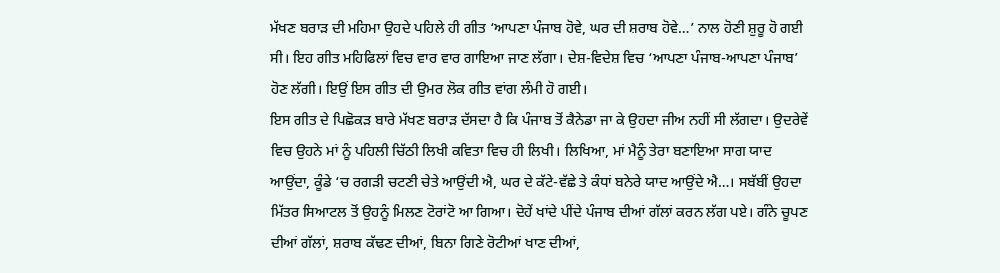ਮੱਖਣ ਬਰਾੜ ਦੀ ਮਹਿਮਾ ਉਹਦੇ ਪਹਿਲੇ ਹੀ ਗੀਤ ‘ਆਪਣਾ ਪੰਜਾਬ ਹੋਵੇ, ਘਰ ਦੀ ਸ਼ਰਾਬ ਹੋਵੇ…’ ਨਾਲ ਹੋਣੀ ਸ਼ੁਰੂ ਹੋ ਗਈ ਸੀ। ਇਹ ਗੀਤ ਮਹਿਫਿਲਾਂ ਵਿਚ ਵਾਰ ਵਾਰ ਗਾਇਆ ਜਾਣ ਲੱਗਾ। ਦੇਸ਼-ਵਿਦੇਸ਼ ਵਿਚ ‘ਆਪਣਾ ਪੰਜਾਬ-ਆਪਣਾ ਪੰਜਾਬ’ ਹੋਣ ਲੱਗੀ। ਇਉਂ ਇਸ ਗੀਤ ਦੀ ਉਮਰ ਲੋਕ ਗੀਤ ਵਾਂਗ ਲੰਮੀ ਹੋ ਗਈ।
ਇਸ ਗੀਤ ਦੇ ਪਿਛੋਕੜ ਬਾਰੇ ਮੱਖਣ ਬਰਾੜ ਦੱਸਦਾ ਹੈ ਕਿ ਪੰਜਾਬ ਤੋਂ ਕੈਨੇਡਾ ਜਾ ਕੇ ਉਹਦਾ ਜੀਅ ਨਹੀਂ ਸੀ ਲੱਗਦਾ। ਉਦਰੇਵੇਂ ਵਿਚ ਉਹਨੇ ਮਾਂ ਨੂੰ ਪਹਿਲੀ ਚਿੱਠੀ ਲਿਖੀ ਕਵਿਤਾ ਵਿਚ ਹੀ ਲਿਖੀ। ਲਿਖਿਆ, ਮਾਂ ਮੈਨੂੰ ਤੇਰਾ ਬਣਾਇਆ ਸਾਗ ਯਾਦ ਆਉਂਦਾ, ਕੂੰਡੇ ‘ਚ ਰਗੜੀ ਚਟਣੀ ਚੇਤੇ ਆਉਂਦੀ ਐ, ਘਰ ਦੇ ਕੱਟੇ-ਵੱਛੇ ਤੇ ਕੰਧਾਂ ਬਨੇਰੇ ਯਾਦ ਆਉਂਦੇ ਐ…। ਸਬੱਬੀਂ ਉਹਦਾ ਮਿੱਤਰ ਸਿਆਟਲ ਤੋਂ ਉਹਨੂੰ ਮਿਲਣ ਟੋਰਾਂਟੋ ਆ ਗਿਆ। ਦੋਹੇਂ ਖਾਂਦੇ ਪੀਂਦੇ ਪੰਜਾਬ ਦੀਆਂ ਗੱਲਾਂ ਕਰਨ ਲੱਗ ਪਏ। ਗੰਨੇ ਚੂਪਣ ਦੀਆਂ ਗੱਲਾਂ, ਸ਼ਰਾਬ ਕੱਢਣ ਦੀਆਂ, ਬਿਨਾ ਗਿਣੇ ਰੋਟੀਆਂ ਖਾਣ ਦੀਆਂ,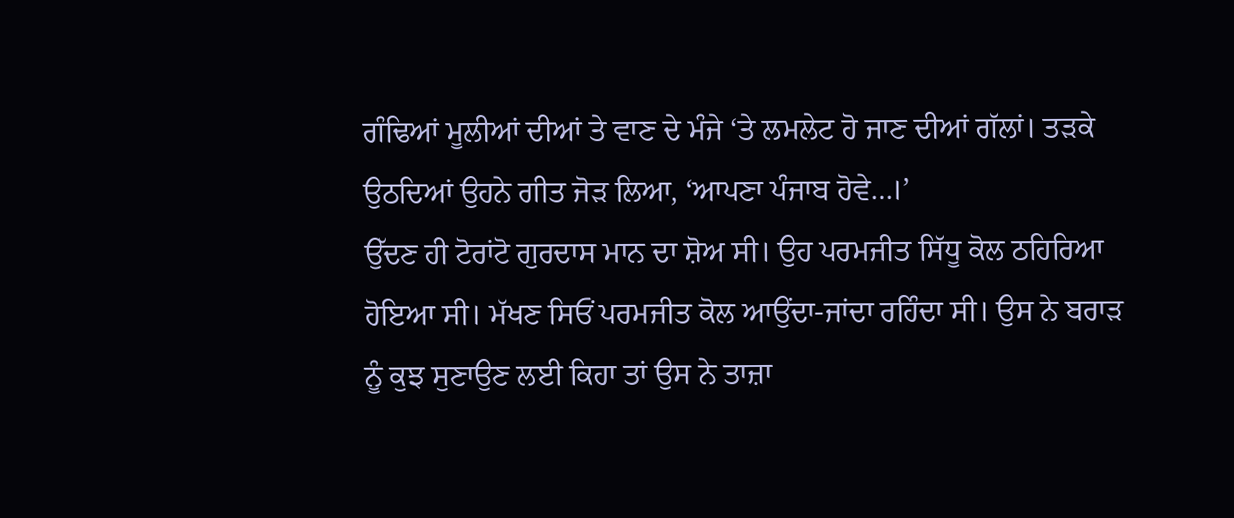ਗੰਢਿਆਂ ਮੂਲੀਆਂ ਦੀਆਂ ਤੇ ਵਾਣ ਦੇ ਮੰਜੇ ‘ਤੇ ਲਮਲੇਟ ਹੋ ਜਾਣ ਦੀਆਂ ਗੱਲਾਂ। ਤੜਕੇ ਉਠਦਿਆਂ ਉਹਨੇ ਗੀਤ ਜੋੜ ਲਿਆ, ‘ਆਪਣਾ ਪੰਜਾਬ ਹੋਵੇ…।’
ਉੱਦਣ ਹੀ ਟੋਰਾਂਟੋ ਗੁਰਦਾਸ ਮਾਨ ਦਾ ਸ਼ੋਅ ਸੀ। ਉਹ ਪਰਮਜੀਤ ਸਿੱਧੂ ਕੋਲ ਠਹਿਰਿਆ ਹੋਇਆ ਸੀ। ਮੱਖਣ ਸਿਓਂ ਪਰਮਜੀਤ ਕੋਲ ਆਉਂਦਾ-ਜਾਂਦਾ ਰਹਿੰਦਾ ਸੀ। ਉਸ ਨੇ ਬਰਾੜ ਨੂੰ ਕੁਝ ਸੁਣਾਉਣ ਲਈ ਕਿਹਾ ਤਾਂ ਉਸ ਨੇ ਤਾਜ਼ਾ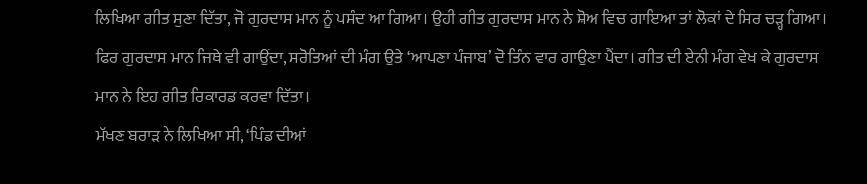ਲਿਖਿਆ ਗੀਤ ਸੁਣਾ ਦਿੱਤਾ, ਜੋ ਗੁਰਦਾਸ ਮਾਨ ਨੂੰ ਪਸੰਦ ਆ ਗਿਆ। ਉਹੀ ਗੀਤ ਗੁਰਦਾਸ ਮਾਨ ਨੇ ਸ਼ੋਅ ਵਿਚ ਗਾਇਆ ਤਾਂ ਲੋਕਾਂ ਦੇ ਸਿਰ ਚੜ੍ਹ ਗਿਆ। ਫਿਰ ਗੁਰਦਾਸ ਮਾਨ ਜਿਥੇ ਵੀ ਗਾਉਂਦਾ, ਸਰੋਤਿਆਂ ਦੀ ਮੰਗ ਉਤੇ ‘ਆਪਣਾ ਪੰਜਾਬ’ ਦੋ ਤਿੰਨ ਵਾਰ ਗਾਉਣਾ ਪੈਂਦਾ। ਗੀਤ ਦੀ ਏਨੀ ਮੰਗ ਵੇਖ ਕੇ ਗੁਰਦਾਸ ਮਾਨ ਨੇ ਇਹ ਗੀਤ ਰਿਕਾਰਡ ਕਰਵਾ ਦਿੱਤਾ।
ਮੱਖਣ ਬਰਾੜ ਨੇ ਲਿਖਿਆ ਸੀ, ‘ਪਿੰਡ ਦੀਆਂ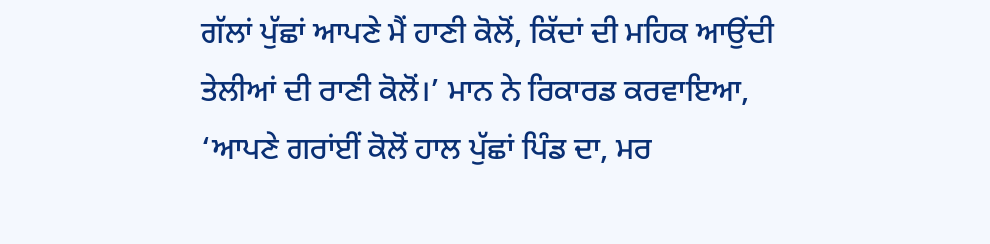ਗੱਲਾਂ ਪੁੱਛਾਂ ਆਪਣੇ ਮੈਂ ਹਾਣੀ ਕੋਲੋਂ, ਕਿੱਦਾਂ ਦੀ ਮਹਿਕ ਆਉਂਦੀ ਤੇਲੀਆਂ ਦੀ ਰਾਣੀ ਕੋਲੋਂ।’ ਮਾਨ ਨੇ ਰਿਕਾਰਡ ਕਰਵਾਇਆ, ‘ਆਪਣੇ ਗਰਾਂਈਂ ਕੋਲੋਂ ਹਾਲ ਪੁੱਛਾਂ ਪਿੰਡ ਦਾ, ਮਰ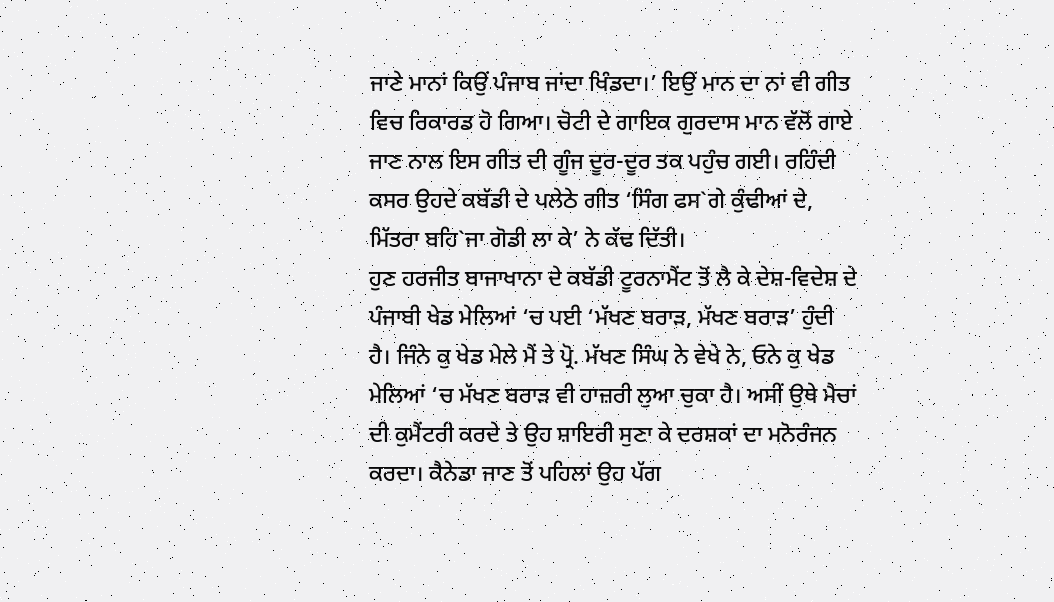ਜਾਣੇ ਮਾਨਾਂ ਕਿਉਂ ਪੰਜਾਬ ਜਾਂਦਾ ਖਿੰਡਦਾ।’ ਇਉਂ ਮਾਨ ਦਾ ਨਾਂ ਵੀ ਗੀਤ ਵਿਚ ਰਿਕਾਰਡ ਹੋ ਗਿਆ। ਚੋਟੀ ਦੇ ਗਾਇਕ ਗੁਰਦਾਸ ਮਾਨ ਵੱਲੋਂ ਗਾਏ ਜਾਣ ਨਾਲ ਇਸ ਗੀਤ ਦੀ ਗੂੰਜ ਦੂਰ-ਦੂਰ ਤਕ ਪਹੁੰਚ ਗਈ। ਰਹਿੰਦੀ ਕਸਰ ਉਹਦੇ ਕਬੱਡੀ ਦੇ ਪਲੇਠੇ ਗੀਤ ‘ਸਿੰਗ ਫਸ`ਗੇ ਕੁੰਢੀਆਂ ਦੇ, ਮਿੱਤਰਾ ਬਹਿ`ਜਾ ਗੋਡੀ ਲਾ ਕੇ’ ਨੇ ਕੱਢ ਦਿੱਤੀ।
ਹੁਣ ਹਰਜੀਤ ਬਾਜਾਖਾਨਾ ਦੇ ਕਬੱਡੀ ਟੂਰਨਾਮੈਂਟ ਤੋਂ ਲੈ ਕੇ ਦੇਸ਼-ਵਿਦੇਸ਼ ਦੇ ਪੰਜਾਬੀ ਖੇਡ ਮੇਲਿਆਂ ‘ਚ ਪਈ ‘ਮੱਖਣ ਬਰਾੜ, ਮੱਖਣ ਬਰਾੜ’ ਹੁੰਦੀ ਹੈ। ਜਿੰਨੇ ਕੁ ਖੇਡ ਮੇਲੇ ਮੈਂ ਤੇ ਪ੍ਰੋ. ਮੱਖਣ ਸਿੰਘ ਨੇ ਵੇਖੇ ਨੇ, ਓਨੇ ਕੁ ਖੇਡ ਮੇਲਿਆਂ ‘ਚ ਮੱਖਣ ਬਰਾੜ ਵੀ ਹਾਜ਼ਰੀ ਲੁਆ ਚੁਕਾ ਹੈ। ਅਸੀਂ ਉਥੇ ਮੈਚਾਂ ਦੀ ਕੁਮੈਂਟਰੀ ਕਰਦੇ ਤੇ ਉਹ ਸ਼ਾਇਰੀ ਸੁਣਾ ਕੇ ਦਰਸ਼ਕਾਂ ਦਾ ਮਨੋਰੰਜਨ ਕਰਦਾ। ਕੈਨੇਡਾ ਜਾਣ ਤੋਂ ਪਹਿਲਾਂ ਉਹ ਪੱਗ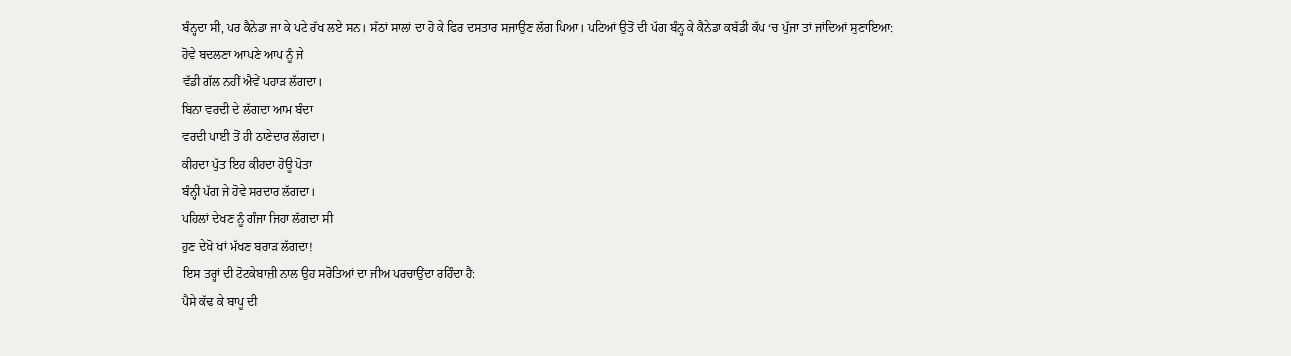ਬੰਨ੍ਹਦਾ ਸੀ, ਪਰ ਕੈਨੇਡਾ ਜਾ ਕੇ ਪਟੇ ਰੱਖ ਲਏ ਸਨ। ਸੱਠਾਂ ਸਾਲਾਂ ਦਾ ਹੋ ਕੇ ਫਿਰ ਦਸਤਾਰ ਸਜਾਉਣ ਲੱਗ ਪਿਆ। ਪਟਿਆਂ ਉਤੋਂ ਦੀ ਪੱਗ ਬੰਨ੍ਹ ਕੇ ਕੈਨੇਡਾ ਕਬੱਡੀ ਕੱਪ ‘ਚ ਪੁੱਜਾ ਤਾਂ ਜਾਂਦਿਆਂ ਸੁਣਾਇਆ:
ਹੋਵੇ ਬਦਲਣਾ ਆਪਣੇ ਆਪ ਨੂੰ ਜੇ
ਵੱਡੀ ਗੱਲ ਨਹੀਂ ਐਵੇਂ ਪਹਾੜ ਲੱਗਦਾ।
ਬਿਨਾ ਵਰਦੀ ਦੇ ਲੱਗਦਾ ਆਮ ਬੰਦਾ
ਵਰਦੀ ਪਾਈ ਤੋਂ ਹੀ ਠਾਣੇਦਾਰ ਲੱਗਦਾ।
ਕੀਹਦਾ ਪੁੱਤ ਇਹ ਕੀਹਦਾ ਹੋਊ ਪੋਤਾ
ਬੰਨ੍ਹੀ ਪੱਗ ਜੇ ਹੋਵੇ ਸਰਦਾਰ ਲੱਗਦਾ।
ਪਹਿਲਾਂ ਦੇਖਣ ਨੂੰ ਗੰਜਾ ਜਿਹਾ ਲੱਗਦਾ ਸੀ
ਹੁਣ ਦੇਖੋ ਖਾਂ ਮੱਖਣ ਬਰਾੜ ਲੱਗਦਾ!
ਇਸ ਤਰ੍ਹਾਂ ਦੀ ਟੋਟਕੇਬਾਜ਼ੀ ਨਾਲ ਉਹ ਸਰੋਤਿਆਂ ਦਾ ਜੀਅ ਪਰਚਾਉਂਦਾ ਰਹਿੰਦਾ ਹੈ:
ਪੈਸੇ ਕੱਢ ਕੇ ਬਾਪੂ ਦੀ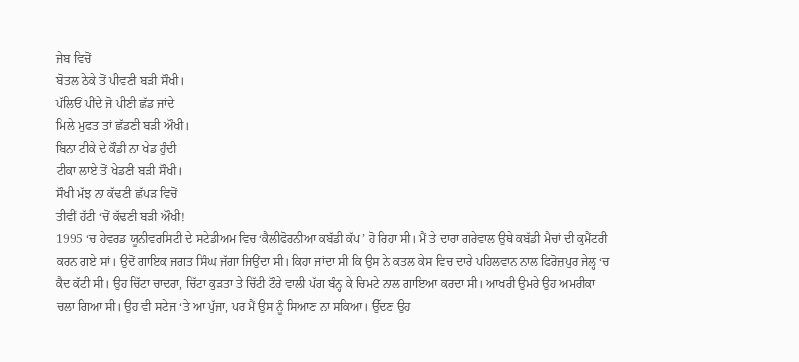ਜੇਬ ਵਿਚੋਂ
ਬੋਤਲ ਠੇਕੇ ਤੋਂ ਪੀਵਣੀ ਬੜੀ ਸੌਖੀ।
ਪੱਲਿਓਂ ਪੀਂਦੇ ਜੋ ਪੀਣੀ ਛੱਡ ਜਾਂਦੇ
ਮਿਲੇ ਮੁਫਤ ਤਾਂ ਛੱਡਣੀ ਬੜੀ ਔਖੀ।
ਬਿਨਾ ਟੀਕੇ ਦੇ ਕੌਡੀ ਨਾ ਖੇਡ ਹੁੰਦੀ
ਟੀਕਾ ਲਾਏ ਤੋਂ ਖੇਡਣੀ ਬੜੀ ਸੌਖੀ।
ਸੌਖੀ ਮੱਝ ਨਾ ਕੱਢਣੀ ਛੱਪੜ ਵਿਚੋਂ
ਤੀਵੀਂ ਹੱਟੀ ‘ਚੋਂ ਕੱਢਣੀ ਬੜੀ ਔਖੀ!
1995 ‘ਚ ਹੇਵਰਡ ਯੂਨੀਵਰਸਿਟੀ ਦੇ ਸਟੇਡੀਅਮ ਵਿਚ ‘ਕੈਲੀਫੋਰਨੀਆ ਕਬੱਡੀ ਕੱਪ’ ਹੋ ਰਿਹਾ ਸੀ। ਮੈਂ ਤੇ ਦਾਰਾ ਗਰੇਵਾਲ ਉਥੇ ਕਬੱਡੀ ਮੈਚਾਂ ਦੀ ਕੁਮੈਂਟਰੀ ਕਰਨ ਗਏ ਸਾਂ। ਉਦੋਂ ਗਾਇਕ ਜਗਤ ਸਿੰਘ ਜੱਗਾ ਜਿਉਂਦਾ ਸੀ। ਕਿਹਾ ਜਾਂਦਾ ਸੀ ਕਿ ਉਸ ਨੇ ਕਤਲ ਕੇਸ ਵਿਚ ਦਾਰੇ ਪਹਿਲਵਾਨ ਨਾਲ ਫਿਰੋਜ਼ਪੁਰ ਜੇਲ੍ਹ ‘ਚ ਕੈਦ ਕੱਟੀ ਸੀ। ਉਹ ਚਿੱਟਾ ਚਾਦਰਾ, ਚਿੱਟਾ ਕੁੜਤਾ ਤੇ ਚਿੱਟੀ ਟੌਰੇ ਵਾਲੀ ਪੱਗ ਬੰਨ੍ਹ ਕੇ ਚਿਮਟੇ ਨਾਲ ਗਾਇਆ ਕਰਦਾ ਸੀ। ਆਖਰੀ ਉਮਰੇ ਉਹ ਅਮਰੀਕਾ ਚਲਾ ਗਿਆ ਸੀ। ਉਹ ਵੀ ਸਟੇਜ ‘ਤੇ ਆ ਪੁੱਜਾ, ਪਰ ਮੈਂ ਉਸ ਨੂੰ ਸਿਆਣ ਨਾ ਸਕਿਆ। ਉੱਦਣ ਉਹ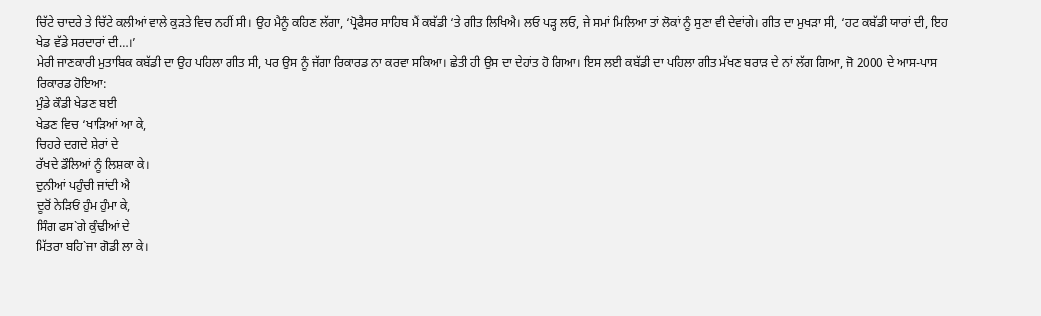ਚਿੱਟੇ ਚਾਦਰੇ ਤੇ ਚਿੱਟੇ ਕਲੀਆਂ ਵਾਲੇ ਕੁੜਤੇ ਵਿਚ ਨਹੀਂ ਸੀ। ਉਹ ਮੈਨੂੰ ਕਹਿਣ ਲੱਗਾ, ‘ਪ੍ਰੋਫੈਸਰ ਸਾਹਿਬ ਮੈਂ ਕਬੱਡੀ ‘ਤੇ ਗੀਤ ਲਿਖਿਐ। ਲਓ ਪੜ੍ਹ ਲਓ, ਜੇ ਸਮਾਂ ਮਿਲਿਆ ਤਾਂ ਲੋਕਾਂ ਨੂੰ ਸੁਣਾ ਵੀ ਦੇਵਾਂਗੇ। ਗੀਤ ਦਾ ਮੁਖੜਾ ਸੀ, ‘ਹਟ ਕਬੱਡੀ ਯਾਰਾਂ ਦੀ, ਇਹ ਖੇਡ ਵੱਡੇ ਸਰਦਾਰਾਂ ਦੀ…।’
ਮੇਰੀ ਜਾਣਕਾਰੀ ਮੁਤਾਬਿਕ ਕਬੱਡੀ ਦਾ ਉਹ ਪਹਿਲਾ ਗੀਤ ਸੀ, ਪਰ ਉਸ ਨੂੰ ਜੱਗਾ ਰਿਕਾਰਡ ਨਾ ਕਰਵਾ ਸਕਿਆ। ਛੇਤੀ ਹੀ ਉਸ ਦਾ ਦੇਹਾਂਤ ਹੋ ਗਿਆ। ਇਸ ਲਈ ਕਬੱਡੀ ਦਾ ਪਹਿਲਾ ਗੀਤ ਮੱਖਣ ਬਰਾੜ ਦੇ ਨਾਂ ਲੱਗ ਗਿਆ, ਜੋ 2000 ਦੇ ਆਸ-ਪਾਸ ਰਿਕਾਰਡ ਹੋਇਆ:
ਮੁੰਡੇ ਕੌਡੀ ਖੇਡਣ ਬਈ
ਖੇਡਣ ਵਿਚ ‘ਖਾੜਿਆਂ ਆ ਕੇ,
ਚਿਹਰੇ ਦਗਦੇ ਸ਼ੇਰਾਂ ਦੇ
ਰੱਖਦੇ ਡੌਲਿਆਂ ਨੂੰ ਲਿਸ਼ਕਾ ਕੇ।
ਦੁਨੀਆਂ ਪਹੁੰਚੀ ਜਾਂਦੀ ਐ
ਦੂਰੋਂ ਨੇੜਿਓਂ ਹੁੰਮ ਹੁੰਮਾ ਕੇ,
ਸਿੰਗ ਫਸ`ਗੇ ਕੁੰਢੀਆਂ ਦੇ
ਮਿੱਤਰਾ ਬਹਿ`ਜਾ ਗੋਡੀ ਲਾ ਕੇ।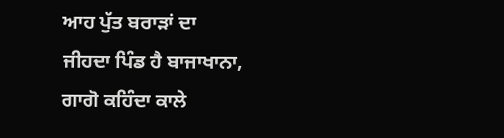ਆਹ ਪੁੱਤ ਬਰਾੜਾਂ ਦਾ
ਜੀਹਦਾ ਪਿੰਡ ਹੈ ਬਾਜਾਖਾਨਾ,
ਗਾਗੋ ਕਹਿੰਦਾ ਕਾਲੇ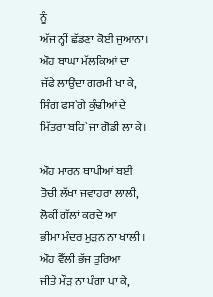ਨੂੰ
ਅੱਜ ਨ੍ਹੀਂ ਛੱਡਣਾ ਕੋਈ ਜੁਆਨਾ।
ਔਹ ਬਾਘਾ ਮੱਲਕਿਆਂ ਦਾ
ਜੱਫੇ ਲਾਉਂਦਾ ਗਰਮੀ ਖਾ ਕੇ,
ਸਿੰਗ ਫਸ`ਗੇ ਕੁੰਢੀਆਂ ਦੇ
ਮਿੱਤਰਾ ਬਹਿ`ਜਾ ਗੋਡੀ ਲਾ ਕੇ।

ਔਹ ਮਾਰਨ ਥਾਪੀਆਂ ਬਈ
ਤੋਚੀ ਲੱਖਾ ਜਵਾਹਰਾ ਲਾਲੀ,
ਲੋਕੀਂ ਗੱਲਾਂ ਕਰਦੇ ਆ
ਭੀਮਾ ਮੰਦਰ ਮੁੜਨ ਨਾ ਖਾਲੀ।
ਔਹ ਵੈੱਲੀ ਭੱਜ ਤੁਰਿਆ
ਜੀਤੇ ਮੌੜ ਨਾ ਪੰਗਾ ਪਾ ਕੇ,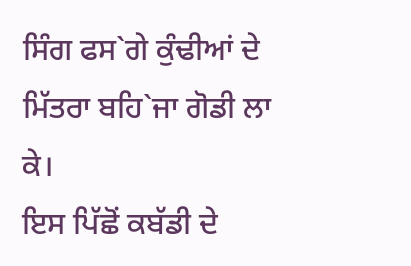ਸਿੰਗ ਫਸ`ਗੇ ਕੁੰਢੀਆਂ ਦੇ
ਮਿੱਤਰਾ ਬਹਿ`ਜਾ ਗੋਡੀ ਲਾ ਕੇ।
ਇਸ ਪਿੱਛੋਂ ਕਬੱਡੀ ਦੇ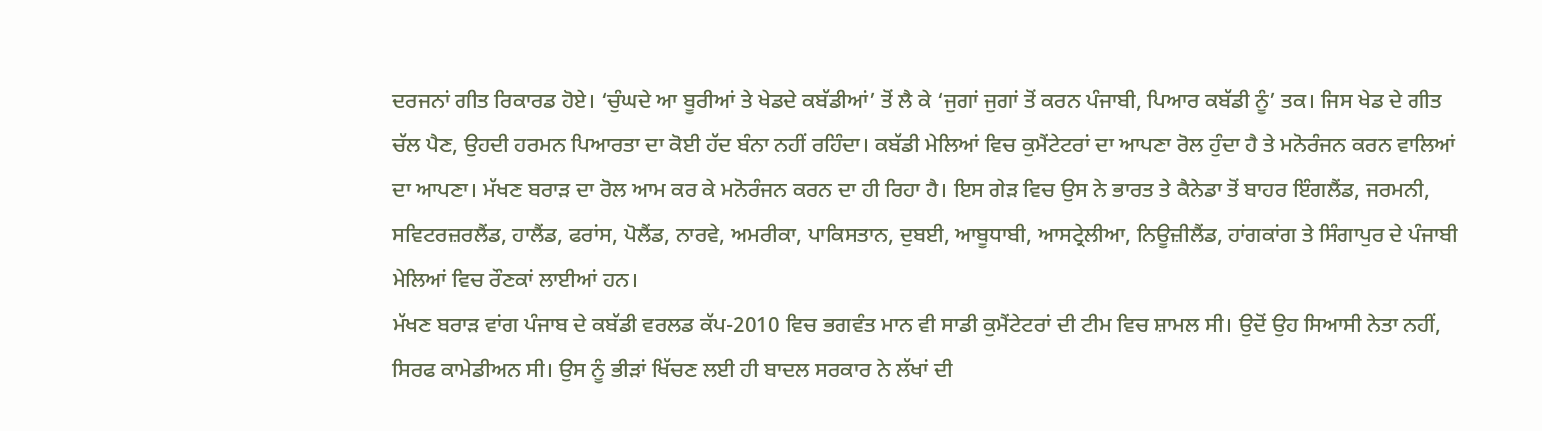ਦਰਜਨਾਂ ਗੀਤ ਰਿਕਾਰਡ ਹੋਏ। ‘ਚੁੰਘਦੇ ਆ ਬੂਰੀਆਂ ਤੇ ਖੇਡਦੇ ਕਬੱਡੀਆਂ’ ਤੋਂ ਲੈ ਕੇ ‘ਜੁਗਾਂ ਜੁਗਾਂ ਤੋਂ ਕਰਨ ਪੰਜਾਬੀ, ਪਿਆਰ ਕਬੱਡੀ ਨੂੰ’ ਤਕ। ਜਿਸ ਖੇਡ ਦੇ ਗੀਤ ਚੱਲ ਪੈਣ, ਉਹਦੀ ਹਰਮਨ ਪਿਆਰਤਾ ਦਾ ਕੋਈ ਹੱਦ ਬੰਨਾ ਨਹੀਂ ਰਹਿੰਦਾ। ਕਬੱਡੀ ਮੇਲਿਆਂ ਵਿਚ ਕੁਮੈਂਟੇਟਰਾਂ ਦਾ ਆਪਣਾ ਰੋਲ ਹੁੰਦਾ ਹੈ ਤੇ ਮਨੋਰੰਜਨ ਕਰਨ ਵਾਲਿਆਂ ਦਾ ਆਪਣਾ। ਮੱਖਣ ਬਰਾੜ ਦਾ ਰੋਲ ਆਮ ਕਰ ਕੇ ਮਨੋਰੰਜਨ ਕਰਨ ਦਾ ਹੀ ਰਿਹਾ ਹੈ। ਇਸ ਗੇੜ ਵਿਚ ਉਸ ਨੇ ਭਾਰਤ ਤੇ ਕੈਨੇਡਾ ਤੋਂ ਬਾਹਰ ਇੰਗਲੈਂਡ, ਜਰਮਨੀ, ਸਵਿਟਰਜ਼ਰਲੈਂਡ, ਹਾਲੈਂਡ, ਫਰਾਂਸ, ਪੋਲੈਂਡ, ਨਾਰਵੇ, ਅਮਰੀਕਾ, ਪਾਕਿਸਤਾਨ, ਦੁਬਈ, ਆਬੂਧਾਬੀ, ਆਸਟ੍ਰੇਲੀਆ, ਨਿਊਜ਼ੀਲੈਂਡ, ਹਾਂਗਕਾਂਗ ਤੇ ਸਿੰਗਾਪੁਰ ਦੇ ਪੰਜਾਬੀ ਮੇਲਿਆਂ ਵਿਚ ਰੌਣਕਾਂ ਲਾਈਆਂ ਹਨ।
ਮੱਖਣ ਬਰਾੜ ਵਾਂਗ ਪੰਜਾਬ ਦੇ ਕਬੱਡੀ ਵਰਲਡ ਕੱਪ-2010 ਵਿਚ ਭਗਵੰਤ ਮਾਨ ਵੀ ਸਾਡੀ ਕੁਮੈਂਟੇਟਰਾਂ ਦੀ ਟੀਮ ਵਿਚ ਸ਼ਾਮਲ ਸੀ। ਉਦੋਂ ਉਹ ਸਿਆਸੀ ਨੇਤਾ ਨਹੀਂ, ਸਿਰਫ ਕਾਮੇਡੀਅਨ ਸੀ। ਉਸ ਨੂੰ ਭੀੜਾਂ ਖਿੱਚਣ ਲਈ ਹੀ ਬਾਦਲ ਸਰਕਾਰ ਨੇ ਲੱਖਾਂ ਦੀ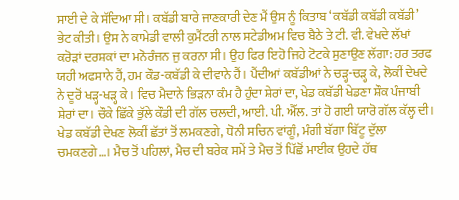ਸਾਈ ਦੇ ਕੇ ਸੱਦਿਆ ਸੀ। ਕਬੱਡੀ ਬਾਰੇ ਜਾਣਕਾਰੀ ਦੇਣ ਮੈਂ ਉਸ ਨੂੰ ਕਿਤਾਬ ‘ਕਬੱਡੀ ਕਬੱਡੀ ਕਬੱਡੀ’ ਭੇਟ ਕੀਤੀ। ਉਸ ਨੇ ਕਾਮੇਡੀ ਵਾਲੀ ਕੁਮੈਂਟਰੀ ਨਾਲ ਸਟੇਡੀਅਮ ਵਿਚ ਬੈਠੇ ਤੇ ਟੀ. ਵੀ. ਵੇਖਦੇ ਲੱਖਾਂ ਕਰੋੜਾਂ ਦਰਸ਼ਕਾਂ ਦਾ ਮਨੋਰੰਜਨ ਜੁ ਕਰਨਾ ਸੀ। ਉਹ ਫਿਰ ਇਹੋ ਜਿਹੇ ਟੋਟਕੇ ਸੁਣਾਉਣ ਲੱਗਾ: ਹਰ ਤਰਫ ਯਹੀ ਅਫਸਾਨੇ ਹੈਂ, ਹਮ ਕੌਡ-ਕਬੱਡੀ ਕੇ ਦੀਵਾਨੇ ਹੈਂ। ਪੈਂਦੀਆਂ ਕਬੱਡੀਆਂ ਨੇ ਚੜ੍ਹ-ਚੜ੍ਹ ਕੇ, ਲੋਕੀਂ ਦੇਖਦੇ ਨੇ ਦੂਰੋਂ ਖੜ੍ਹ-ਖੜ੍ਹ ਕੇ। ਵਿਚ ਮੈਦਾਨੇ ਭਿੜਨਾ ਕੰਮ ਹੈ ਹੁੰਦਾ ਸ਼ੇਰਾਂ ਦਾ, ਖੇਡ ਕਬੱਡੀ ਖੇਡਣਾ ਸ਼ੌਕ ਪੰਜਾਬੀ ਸ਼ੇਰਾਂ ਦਾ। ਚੌਕੇ ਛਿੱਕੇ ਭੁੱਲੇ ਕੌਡੀ ਦੀ ਗੱਲ ਚਲਦੀ, ਆਈ. ਪੀ. ਐੱਲ. ਤਾਂ ਹੋ ਗਈ ਯਾਰੋ ਗੱਲ ਕੱਲ੍ਹ ਦੀ। ਖੇਡ ਕਬੱਡੀ ਦੇਖਣ ਲੋਕੀਂ ਛੱਤਾਂ ਤੋਂ ਲਮਕਣਗੇ, ਧੋਨੀ ਸਚਿਨ ਵਾਂਗੂੰ, ਮੰਗੀ ਬੱਗਾ ਬਿੱਟੂ ਦੁੱਲਾ ਚਮਕਣਗੇ…। ਮੈਚ ਤੋਂ ਪਹਿਲਾਂ, ਮੈਚ ਦੀ ਬਰੇਕ ਸਮੇਂ ਤੇ ਮੈਚ ਤੋਂ ਪਿੱਛੋਂ ਮਾਈਕ ਉਹਦੇ ਹੱਥ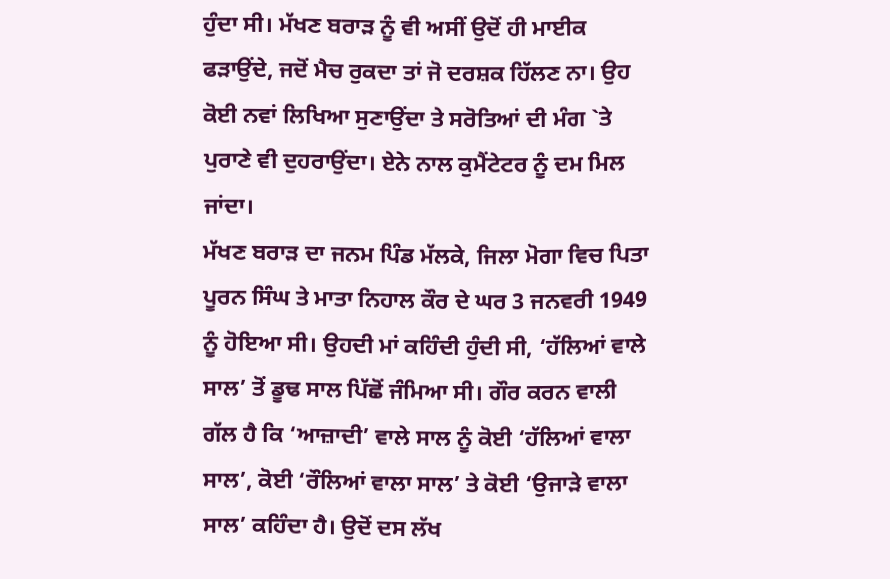ਹੁੰਦਾ ਸੀ। ਮੱਖਣ ਬਰਾੜ ਨੂੰ ਵੀ ਅਸੀਂ ਉਦੋਂ ਹੀ ਮਾਈਕ ਫੜਾਉਂਦੇ, ਜਦੋਂ ਮੈਚ ਰੁਕਦਾ ਤਾਂ ਜੋ ਦਰਸ਼ਕ ਹਿੱਲਣ ਨਾ। ਉਹ ਕੋਈ ਨਵਾਂ ਲਿਖਿਆ ਸੁਣਾਉਂਦਾ ਤੇ ਸਰੋਤਿਆਂ ਦੀ ਮੰਗ `ਤੇ ਪੁਰਾਣੇ ਵੀ ਦੁਹਰਾਉਂਦਾ। ਏਨੇ ਨਾਲ ਕੁਮੈਂਟੇਟਰ ਨੂੰ ਦਮ ਮਿਲ ਜਾਂਦਾ।
ਮੱਖਣ ਬਰਾੜ ਦਾ ਜਨਮ ਪਿੰਡ ਮੱਲਕੇ, ਜਿਲਾ ਮੋਗਾ ਵਿਚ ਪਿਤਾ ਪੂਰਨ ਸਿੰਘ ਤੇ ਮਾਤਾ ਨਿਹਾਲ ਕੌਰ ਦੇ ਘਰ 3 ਜਨਵਰੀ 1949 ਨੂੰ ਹੋਇਆ ਸੀ। ਉਹਦੀ ਮਾਂ ਕਹਿੰਦੀ ਹੁੰਦੀ ਸੀ, ‘ਹੱਲਿਆਂ ਵਾਲੇ ਸਾਲ’ ਤੋਂ ਡੂਢ ਸਾਲ ਪਿੱਛੋਂ ਜੰਮਿਆ ਸੀ। ਗੌਰ ਕਰਨ ਵਾਲੀ ਗੱਲ ਹੈ ਕਿ ‘ਆਜ਼ਾਦੀ’ ਵਾਲੇ ਸਾਲ ਨੂੰ ਕੋਈ ‘ਹੱਲਿਆਂ ਵਾਲਾ ਸਾਲ’, ਕੋਈ ‘ਰੌਲਿਆਂ ਵਾਲਾ ਸਾਲ’ ਤੇ ਕੋਈ ‘ਉਜਾੜੇ ਵਾਲਾ ਸਾਲ’ ਕਹਿੰਦਾ ਹੈ। ਉਦੋਂ ਦਸ ਲੱਖ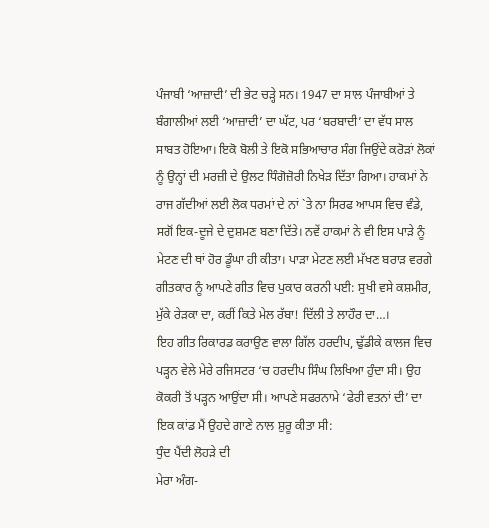ਪੰਜਾਬੀ ‘ਆਜ਼ਾਦੀ’ ਦੀ ਭੇਟ ਚੜ੍ਹੇ ਸਨ। 1947 ਦਾ ਸਾਲ ਪੰਜਾਬੀਆਂ ਤੇ ਬੰਗਾਲੀਆਂ ਲਈ ‘ਆਜ਼ਾਦੀ’ ਦਾ ਘੱਟ, ਪਰ ‘ਬਰਬਾਦੀ’ ਦਾ ਵੱਧ ਸਾਲ ਸਾਬਤ ਹੋਇਆ। ਇਕੋ ਬੋਲੀ ਤੇ ਇਕੋ ਸਭਿਆਚਾਰ ਸੰਗ ਜਿਉਂਦੇ ਕਰੋੜਾਂ ਲੋਕਾਂ ਨੂੰ ਉਨ੍ਹਾਂ ਦੀ ਮਰਜ਼ੀ ਦੇ ਉਲਟ ਧਿੰਗੋਜ਼ੋਰੀ ਨਿਖੇੜ ਦਿੱਤਾ ਗਿਆ। ਹਾਕਮਾਂ ਨੇ ਰਾਜ ਗੱਦੀਆਂ ਲਈ ਲੋਕ ਧਰਮਾਂ ਦੇ ਨਾਂ `ਤੇ ਨਾ ਸਿਰਫ ਆਪਸ ਵਿਚ ਵੰਡੇ, ਸਗੋਂ ਇਕ-ਦੂਜੇ ਦੇ ਦੁਸ਼ਮਣ ਬਣਾ ਦਿੱਤੇ। ਨਵੇਂ ਹਾਕਮਾਂ ਨੇ ਵੀ ਇਸ ਪਾੜੇ ਨੂੰ ਮੇਟਣ ਦੀ ਥਾਂ ਹੋਰ ਡੂੰਘਾ ਹੀ ਕੀਤਾ। ਪਾੜਾ ਮੇਟਣ ਲਈ ਮੱਖਣ ਬਰਾੜ ਵਰਗੇ ਗੀਤਕਾਰ ਨੂੰ ਆਪਣੇ ਗੀਤ ਵਿਚ ਪੁਕਾਰ ਕਰਨੀ ਪਈ: ਸੁਖੀ ਵਸੇ ਕਸ਼ਮੀਰ, ਮੁੱਕੇ ਰੇੜਕਾ ਦਾ, ਕਰੀਂ ਕਿਤੇ ਮੇਲ ਰੱਬਾ! ਦਿੱਲੀ ਤੇ ਲਾਹੌਰ ਦਾ…।
ਇਹ ਗੀਤ ਰਿਕਾਰਡ ਕਰਾਉਣ ਵਾਲਾ ਗਿੱਲ ਹਰਦੀਪ, ਢੁੱਡੀਕੇ ਕਾਲਜ ਵਿਚ ਪੜ੍ਹਨ ਵੇਲੇ ਮੇਰੇ ਰਜਿਸਟਰ ‘ਚ ਹਰਦੀਪ ਸਿੰਘ ਲਿਖਿਆ ਹੁੰਦਾ ਸੀ। ਉਹ ਕੋਕਰੀ ਤੋਂ ਪੜ੍ਹਨ ਆਉਂਦਾ ਸੀ। ਆਪਣੇ ਸਫਰਨਾਮੇ ‘ਫੇਰੀ ਵਤਨਾਂ ਦੀ’ ਦਾ ਇਕ ਕਾਂਡ ਮੈਂ ਉਹਦੇ ਗਾਣੇ ਨਾਲ ਸ਼ੁਰੂ ਕੀਤਾ ਸੀ:
ਧੁੰਦ ਪੈਂਦੀ ਲੋਹੜੇ ਦੀ
ਮੇਰਾ ਅੰਗ-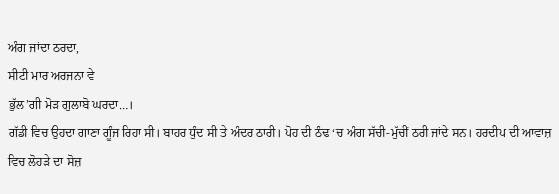ਅੰਗ ਜਾਂਦਾ ਠਰਦਾ,
ਸੀਟੀ ਮਾਰ ਅਰਜਨਾ ਵੇ
ਭੁੱਲ’ਗੀ ਮੋੜ ਗੁਲਾਬੋ ਘਰਦਾ…।
ਗੱਡੀ ਵਿਚ ਉਹਦਾ ਗਾਣਾ ਗੂੰਜ ਰਿਹਾ ਸੀ। ਬਾਹਰ ਧੁੰਦ ਸੀ ਤੇ ਅੰਦਰ ਠਾਰੀ। ਪੋਹ ਦੀ ਠੰਢ ‘ਚ ਅੰਗ ਸੱਚੀ-ਮੁੱਚੀਂ ਠਰੀ ਜਾਂਦੇ ਸਨ। ਹਰਦੀਪ ਦੀ ਆਵਾਜ਼ ਵਿਚ ਲੋਹੜੇ ਦਾ ਸੋਜ਼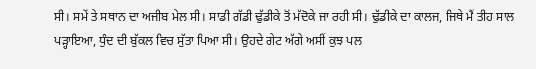ਸੀ। ਸਮੇਂ ਤੇ ਸਥਾਨ ਦਾ ਅਜੀਬ ਮੇਲ ਸੀ। ਸਾਡੀ ਗੱਡੀ ਢੁੱਡੀਕੇ ਤੋਂ ਮੱਦੋਕੇ ਜਾ ਰਹੀ ਸੀ। ਢੁੱਡੀਕੇ ਦਾ ਕਾਲਜ, ਜਿਥੇ ਮੈਂ ਤੀਹ ਸਾਲ ਪੜ੍ਹਾਇਆ, ਧੁੰਦ ਦੀ ਬੁੱਕਲ ਵਿਚ ਸੁੱਤਾ ਪਿਆ ਸੀ। ਉਹਦੇ ਗੇਟ ਅੱਗੇ ਅਸੀਂ ਕੁਝ ਪਲ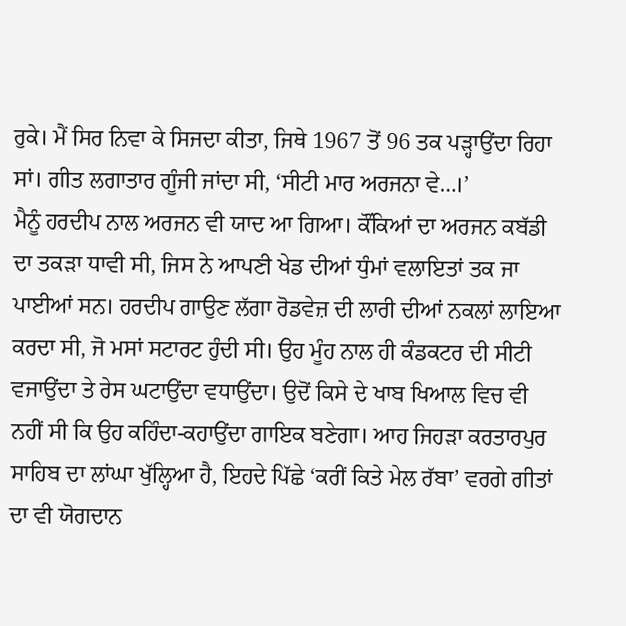ਰੁਕੇ। ਮੈਂ ਸਿਰ ਨਿਵਾ ਕੇ ਸਿਜਦਾ ਕੀਤਾ, ਜਿਥੇ 1967 ਤੋਂ 96 ਤਕ ਪੜ੍ਹਾਉਂਦਾ ਰਿਹਾ ਸਾਂ। ਗੀਤ ਲਗਾਤਾਰ ਗੂੰਜੀ ਜਾਂਦਾ ਸੀ, ‘ਸੀਟੀ ਮਾਰ ਅਰਜਨਾ ਵੇ…।’
ਮੈਨੂੰ ਹਰਦੀਪ ਨਾਲ ਅਰਜਨ ਵੀ ਯਾਦ ਆ ਗਿਆ। ਕੌਂਕਿਆਂ ਦਾ ਅਰਜਨ ਕਬੱਡੀ ਦਾ ਤਕੜਾ ਧਾਵੀ ਸੀ, ਜਿਸ ਨੇ ਆਪਣੀ ਖੇਡ ਦੀਆਂ ਧੁੰਮਾਂ ਵਲਾਇਤਾਂ ਤਕ ਜਾ ਪਾਈਆਂ ਸਨ। ਹਰਦੀਪ ਗਾਉਣ ਲੱਗਾ ਰੋਡਵੇਜ਼ ਦੀ ਲਾਰੀ ਦੀਆਂ ਨਕਲਾਂ ਲਾਇਆ ਕਰਦਾ ਸੀ, ਜੋ ਮਸਾਂ ਸਟਾਰਟ ਹੁੰਦੀ ਸੀ। ਉਹ ਮੂੰਹ ਨਾਲ ਹੀ ਕੰਡਕਟਰ ਦੀ ਸੀਟੀ ਵਜਾਉਂਦਾ ਤੇ ਰੇਸ ਘਟਾਉਂਦਾ ਵਧਾਉਂਦਾ। ਉਦੋਂ ਕਿਸੇ ਦੇ ਖਾਬ ਖਿਆਲ ਵਿਚ ਵੀ ਨਹੀਂ ਸੀ ਕਿ ਉਹ ਕਹਿੰਦਾ-ਕਹਾਉਂਦਾ ਗਾਇਕ ਬਣੇਗਾ। ਆਹ ਜਿਹੜਾ ਕਰਤਾਰਪੁਰ ਸਾਹਿਬ ਦਾ ਲਾਂਘਾ ਖੁੱਲ੍ਹਿਆ ਹੈ, ਇਹਦੇ ਪਿੱਛੇ ‘ਕਰੀਂ ਕਿਤੇ ਮੇਲ ਰੱਬਾ’ ਵਰਗੇ ਗੀਤਾਂ ਦਾ ਵੀ ਯੋਗਦਾਨ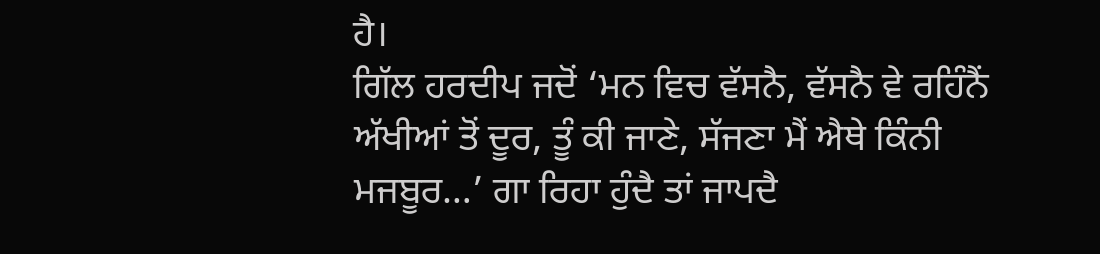ਹੈ।
ਗਿੱਲ ਹਰਦੀਪ ਜਦੋਂ ‘ਮਨ ਵਿਚ ਵੱਸਨੈ, ਵੱਸਨੈ ਵੇ ਰਹਿੰਨੈਂ ਅੱਖੀਆਂ ਤੋਂ ਦੂਰ, ਤੂੰ ਕੀ ਜਾਣੇ, ਸੱਜਣਾ ਮੈਂ ਐਥੇ ਕਿੰਨੀ ਮਜਬੂਰ…’ ਗਾ ਰਿਹਾ ਹੁੰਦੈ ਤਾਂ ਜਾਪਦੈ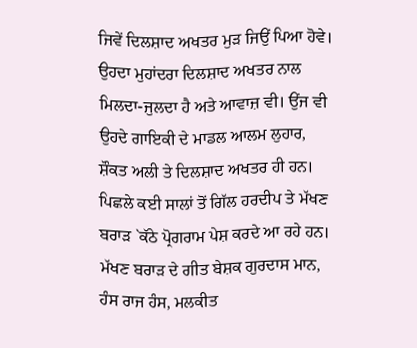ਜਿਵੇਂ ਦਿਲਸ਼ਾਦ ਅਖਤਰ ਮੁੜ ਜਿਉਂ ਪਿਆ ਹੋਵੇ। ਉਹਦਾ ਮੁਹਾਂਦਰਾ ਦਿਲਸ਼ਾਦ ਅਖਤਰ ਨਾਲ ਮਿਲਦਾ-ਜੁਲਦਾ ਹੈ ਅਤੇ ਆਵਾਜ਼ ਵੀ। ਉਂਜ ਵੀ ਉਹਦੇ ਗਾਇਕੀ ਦੇ ਮਾਡਲ ਆਲਮ ਲੁਹਾਰ, ਸ਼ੌਕਤ ਅਲੀ ਤੇ ਦਿਲਸ਼ਾਦ ਅਖਤਰ ਹੀ ਹਨ। ਪਿਛਲੇ ਕਈ ਸਾਲਾਂ ਤੋਂ ਗਿੱਲ ਹਰਦੀਪ ਤੇ ਮੱਖਣ ਬਰਾੜ `ਕੱਠੇ ਪ੍ਰੋਗਰਾਮ ਪੇਸ਼ ਕਰਦੇ ਆ ਰਹੇ ਹਨ। ਮੱਖਣ ਬਰਾੜ ਦੇ ਗੀਤ ਬੇਸ਼ਕ ਗੁਰਦਾਸ ਮਾਨ, ਹੰਸ ਰਾਜ ਹੰਸ, ਮਲਕੀਤ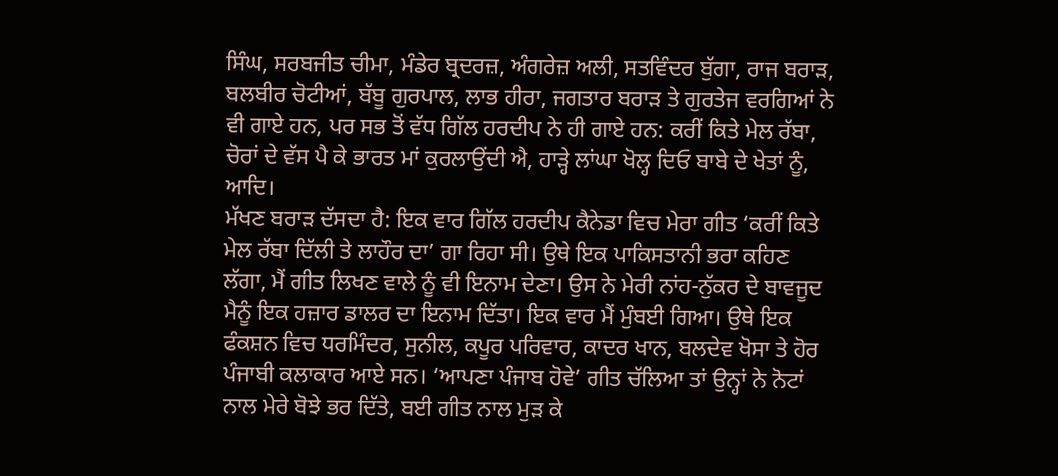ਸਿੰਘ, ਸਰਬਜੀਤ ਚੀਮਾ, ਮੰਡੇਰ ਬ੍ਰਦਰਜ਼, ਅੰਗਰੇਜ਼ ਅਲੀ, ਸਤਵਿੰਦਰ ਬੁੱਗਾ, ਰਾਜ ਬਰਾੜ, ਬਲਬੀਰ ਚੋਟੀਆਂ, ਬੱਬੂ ਗੁਰਪਾਲ, ਲਾਭ ਹੀਰਾ, ਜਗਤਾਰ ਬਰਾੜ ਤੇ ਗੁਰਤੇਜ ਵਰਗਿਆਂ ਨੇ ਵੀ ਗਾਏ ਹਨ, ਪਰ ਸਭ ਤੋਂ ਵੱਧ ਗਿੱਲ ਹਰਦੀਪ ਨੇ ਹੀ ਗਾਏ ਹਨ: ਕਰੀਂ ਕਿਤੇ ਮੇਲ ਰੱਬਾ, ਚੋਰਾਂ ਦੇ ਵੱਸ ਪੈ ਕੇ ਭਾਰਤ ਮਾਂ ਕੁਰਲਾਉਂਦੀ ਐ, ਹਾੜ੍ਹੇ ਲਾਂਘਾ ਖੋਲ੍ਹ ਦਿਓ ਬਾਬੇ ਦੇ ਖੇਤਾਂ ਨੂੰ, ਆਦਿ।
ਮੱਖਣ ਬਰਾੜ ਦੱਸਦਾ ਹੈ: ਇਕ ਵਾਰ ਗਿੱਲ ਹਰਦੀਪ ਕੈਨੇਡਾ ਵਿਚ ਮੇਰਾ ਗੀਤ ‘ਕਰੀਂ ਕਿਤੇ ਮੇਲ ਰੱਬਾ ਦਿੱਲੀ ਤੇ ਲਾਹੌਰ ਦਾ’ ਗਾ ਰਿਹਾ ਸੀ। ਉਥੇ ਇਕ ਪਾਕਿਸਤਾਨੀ ਭਰਾ ਕਹਿਣ ਲੱਗਾ, ਮੈਂ ਗੀਤ ਲਿਖਣ ਵਾਲੇ ਨੂੰ ਵੀ ਇਨਾਮ ਦੇਣਾ। ਉਸ ਨੇ ਮੇਰੀ ਨਾਂਹ-ਨੁੱਕਰ ਦੇ ਬਾਵਜੂਦ ਮੈਨੂੰ ਇਕ ਹਜ਼ਾਰ ਡਾਲਰ ਦਾ ਇਨਾਮ ਦਿੱਤਾ। ਇਕ ਵਾਰ ਮੈਂ ਮੁੰਬਈ ਗਿਆ। ਉਥੇ ਇਕ ਫੰਕਸ਼ਨ ਵਿਚ ਧਰਮਿੰਦਰ, ਸੁਨੀਲ, ਕਪੂਰ ਪਰਿਵਾਰ, ਕਾਦਰ ਖਾਨ, ਬਲਦੇਵ ਖੋਸਾ ਤੇ ਹੋਰ ਪੰਜਾਬੀ ਕਲਾਕਾਰ ਆਏ ਸਨ। ‘ਆਪਣਾ ਪੰਜਾਬ ਹੋਵੇ’ ਗੀਤ ਚੱਲਿਆ ਤਾਂ ਉਨ੍ਹਾਂ ਨੇ ਨੋਟਾਂ ਨਾਲ ਮੇਰੇ ਬੋਝੇ ਭਰ ਦਿੱਤੇ, ਬਈ ਗੀਤ ਨਾਲ ਮੁੜ ਕੇ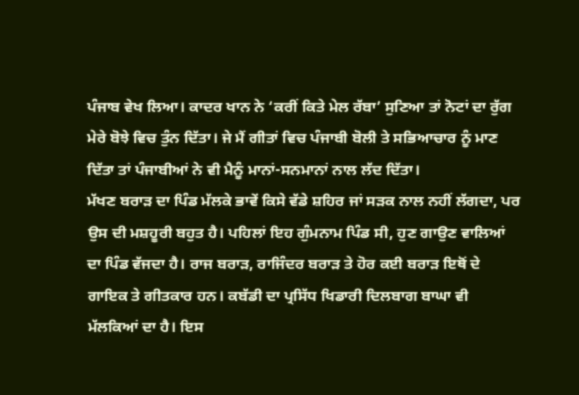ਪੰਜਾਬ ਵੇਖ ਲਿਆ। ਕਾਦਰ ਖਾਨ ਨੇ ‘ਕਰੀਂ ਕਿਤੇ ਮੇਲ ਰੱਬਾ’ ਸੁਣਿਆ ਤਾਂ ਨੋਟਾਂ ਦਾ ਰੁੱਗ ਮੇਰੇ ਬੋਝੇ ਵਿਚ ਤੁੰਨ ਦਿੱਤਾ। ਜੇ ਮੈਂ ਗੀਤਾਂ ਵਿਚ ਪੰਜਾਬੀ ਬੋਲੀ ਤੇ ਸਭਿਆਚਾਰ ਨੂੰ ਮਾਣ ਦਿੱਤਾ ਤਾਂ ਪੰਜਾਬੀਆਂ ਨੇ ਵੀ ਮੈਨੂੰ ਮਾਨਾਂ-ਸਨਮਾਨਾਂ ਨਾਲ ਲੱਦ ਦਿੱਤਾ।
ਮੱਖਣ ਬਰਾੜ ਦਾ ਪਿੰਡ ਮੱਲਕੇ ਭਾਵੇਂ ਕਿਸੇ ਵੱਡੇ ਸ਼ਹਿਰ ਜਾਂ ਸੜਕ ਨਾਲ ਨਹੀਂ ਲੱਗਦਾ, ਪਰ ਉਸ ਦੀ ਮਸ਼ਹੂਰੀ ਬਹੁਤ ਹੈ। ਪਹਿਲਾਂ ਇਹ ਗੁੰਮਨਾਮ ਪਿੰਡ ਸੀ, ਹੁਣ ਗਾਉਣ ਵਾਲਿਆਂ ਦਾ ਪਿੰਡ ਵੱਜਦਾ ਹੈ। ਰਾਜ ਬਰਾੜ, ਰਾਜਿੰਦਰ ਬਰਾੜ ਤੇ ਹੋਰ ਕਈ ਬਰਾੜ ਇਥੋਂ ਦੇ ਗਾਇਕ ਤੇ ਗੀਤਕਾਰ ਹਨ। ਕਬੱਡੀ ਦਾ ਪ੍ਰਸਿੱਧ ਖਿਡਾਰੀ ਦਿਲਬਾਗ ਬਾਘਾ ਵੀ ਮੱਲਕਿਆਂ ਦਾ ਹੈ। ਇਸ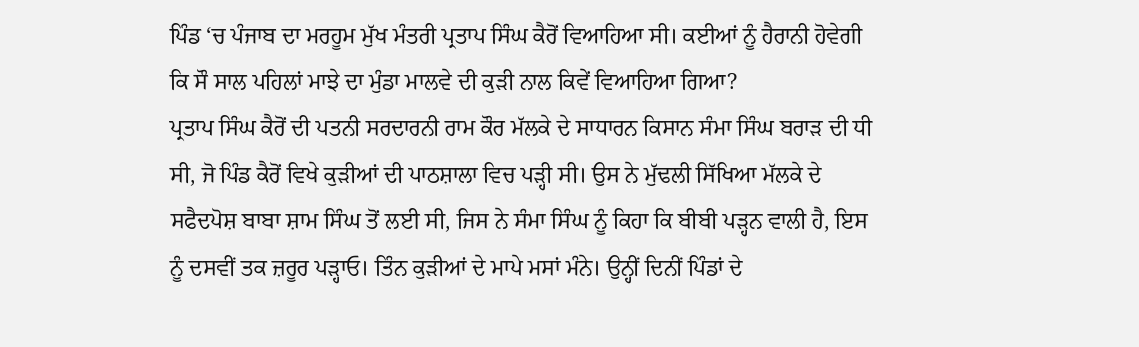ਪਿੰਡ ‘ਚ ਪੰਜਾਬ ਦਾ ਮਰਹੂਮ ਮੁੱਖ ਮੰਤਰੀ ਪ੍ਰਤਾਪ ਸਿੰਘ ਕੈਰੋਂ ਵਿਆਹਿਆ ਸੀ। ਕਈਆਂ ਨੂੰ ਹੈਰਾਨੀ ਹੋਵੇਗੀ ਕਿ ਸੌ ਸਾਲ ਪਹਿਲਾਂ ਮਾਝੇ ਦਾ ਮੁੰਡਾ ਮਾਲਵੇ ਦੀ ਕੁੜੀ ਨਾਲ ਕਿਵੇਂ ਵਿਆਹਿਆ ਗਿਆ?
ਪ੍ਰਤਾਪ ਸਿੰਘ ਕੈਰੋਂ ਦੀ ਪਤਨੀ ਸਰਦਾਰਨੀ ਰਾਮ ਕੌਰ ਮੱਲਕੇ ਦੇ ਸਾਧਾਰਨ ਕਿਸਾਨ ਸੰਮਾ ਸਿੰਘ ਬਰਾੜ ਦੀ ਧੀ ਸੀ, ਜੋ ਪਿੰਡ ਕੈਰੋਂ ਵਿਖੇ ਕੁੜੀਆਂ ਦੀ ਪਾਠਸ਼ਾਲਾ ਵਿਚ ਪੜ੍ਹੀ ਸੀ। ਉਸ ਨੇ ਮੁੱਢਲੀ ਸਿੱਖਿਆ ਮੱਲਕੇ ਦੇ ਸਫੈਦਪੋਸ਼ ਬਾਬਾ ਸ਼ਾਮ ਸਿੰਘ ਤੋਂ ਲਈ ਸੀ, ਜਿਸ ਨੇ ਸੰਮਾ ਸਿੰਘ ਨੂੰ ਕਿਹਾ ਕਿ ਬੀਬੀ ਪੜ੍ਹਨ ਵਾਲੀ ਹੈ, ਇਸ ਨੂੰ ਦਸਵੀਂ ਤਕ ਜ਼ਰੂਰ ਪੜ੍ਹਾਓ। ਤਿੰਨ ਕੁੜੀਆਂ ਦੇ ਮਾਪੇ ਮਸਾਂ ਮੰਨੇ। ਉਨ੍ਹੀਂ ਦਿਨੀਂ ਪਿੰਡਾਂ ਦੇ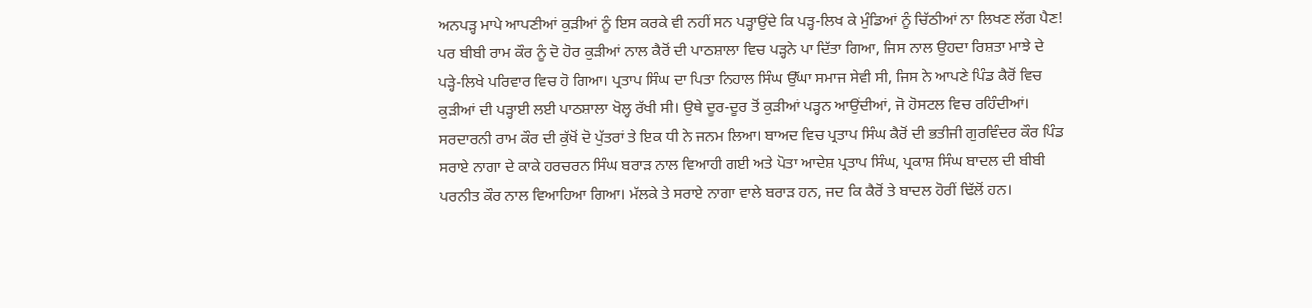ਅਨਪੜ੍ਹ ਮਾਪੇ ਆਪਣੀਆਂ ਕੁੜੀਆਂ ਨੂੰ ਇਸ ਕਰਕੇ ਵੀ ਨਹੀਂ ਸਨ ਪੜ੍ਹਾਉਂਦੇ ਕਿ ਪੜ੍ਹ-ਲਿਖ ਕੇ ਮੁੰਡਿਆਂ ਨੂੰ ਚਿੱਠੀਆਂ ਨਾ ਲਿਖਣ ਲੱਗ ਪੈਣ! ਪਰ ਬੀਬੀ ਰਾਮ ਕੌਰ ਨੂੰ ਦੋ ਹੋਰ ਕੁੜੀਆਂ ਨਾਲ ਕੈਰੋਂ ਦੀ ਪਾਠਸ਼ਾਲਾ ਵਿਚ ਪੜ੍ਹਨੇ ਪਾ ਦਿੱਤਾ ਗਿਆ, ਜਿਸ ਨਾਲ ਉਹਦਾ ਰਿਸ਼ਤਾ ਮਾਝੇ ਦੇ ਪੜ੍ਹੇ-ਲਿਖੇ ਪਰਿਵਾਰ ਵਿਚ ਹੋ ਗਿਆ। ਪ੍ਰਤਾਪ ਸਿੰਘ ਦਾ ਪਿਤਾ ਨਿਹਾਲ ਸਿੰਘ ਉੱਘਾ ਸਮਾਜ ਸੇਵੀ ਸੀ, ਜਿਸ ਨੇ ਆਪਣੇ ਪਿੰਡ ਕੈਰੋਂ ਵਿਚ ਕੁੜੀਆਂ ਦੀ ਪੜ੍ਹਾਈ ਲਈ ਪਾਠਸ਼ਾਲਾ ਖੋਲ੍ਹ ਰੱਖੀ ਸੀ। ਉਥੇ ਦੂਰ-ਦੂਰ ਤੋਂ ਕੁੜੀਆਂ ਪੜ੍ਹਨ ਆਉਂਦੀਆਂ, ਜੋ ਹੋਸਟਲ ਵਿਚ ਰਹਿੰਦੀਆਂ।
ਸਰਦਾਰਨੀ ਰਾਮ ਕੌਰ ਦੀ ਕੁੱਖੋਂ ਦੋ ਪੁੱਤਰਾਂ ਤੇ ਇਕ ਧੀ ਨੇ ਜਨਮ ਲਿਆ। ਬਾਅਦ ਵਿਚ ਪ੍ਰਤਾਪ ਸਿੰਘ ਕੈਰੋਂ ਦੀ ਭਤੀਜੀ ਗੁਰਵਿੰਦਰ ਕੌਰ ਪਿੰਡ ਸਰਾਏ ਨਾਗਾ ਦੇ ਕਾਕੇ ਹਰਚਰਨ ਸਿੰਘ ਬਰਾੜ ਨਾਲ ਵਿਆਹੀ ਗਈ ਅਤੇ ਪੋਤਾ ਆਦੇਸ਼ ਪ੍ਰਤਾਪ ਸਿੰਘ, ਪ੍ਰਕਾਸ਼ ਸਿੰਘ ਬਾਦਲ ਦੀ ਬੀਬੀ ਪਰਨੀਤ ਕੌਰ ਨਾਲ ਵਿਆਹਿਆ ਗਿਆ। ਮੱਲਕੇ ਤੇ ਸਰਾਏ ਨਾਗਾ ਵਾਲੇ ਬਰਾੜ ਹਨ, ਜਦ ਕਿ ਕੈਰੋਂ ਤੇ ਬਾਦਲ ਹੋਰੀਂ ਢਿੱਲੋਂ ਹਨ।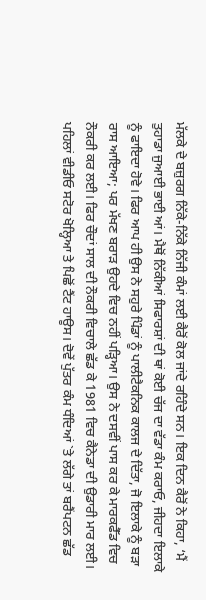ਮੱਲਕੇ ਦੇ ਬਜ਼ੁਰਗ ਨਿੱਕੇ-ਨਿੱਕੇ ਨਿੱਜੀ ਕੰਮਾਂ ਲਈ ਕੈਰੋਂ ਕੋਲ ਜਾਂਦੇ ਰਹਿੰਦੇ ਸਨ। ਇਕ ਦਿਨ ਕੈਰੋਂ ਨੇ ਕਿਹਾ, ‘ਮੈਂ ਤੁਹਾਡਾ ਜੁਆਈ ਭਾਈ ਆਂ। ਮੈਥੋਂ ਨਿੱਕੀਆਂ ਸਿਫਾਰਸ਼ਾਂ ਦੀ ਥਾਂ ਕੋਈ ਚੱਜ ਦਾ ਵੱਡਾ ਕੰਮ ਕਰਾਓ, ਜੀਹਦਾ ਇਲਾਕੇ ਨੂੰ ਫਾਇਦਾ ਹੋਵੇ। ਫਿਰ ਆਪ ਹੀ ਉਸ ਨੇ ਸਹੁਰੇ ਪਿੰਡਾਂ ਨੂੰ ਪਾਲੀਟੈਕਨਿਕ ਕਾਲਜ ਦੇ ਦਿੱਤਾ, ਜੋ ਇਲਾਕੇ ਨੂੰ ਬੜਾ ਰਾਸ ਆਇਆ; ਪਰ ਮੱਖਣ ਬਰਾੜ ਉਹਦੇ ਵਿਚ ਨਹੀਂ ਪੜ੍ਹਿਆ। ਉਸ ਨੇ ਦਸਵੀਂ ਪਾਸ ਕਰ ਕੇ ਮਾਰਕਫੈੱਡ ਵਿਚ ਨੌਕਰੀ ਕਰ ਲਈ। ਫਿਰ ਚੌਦਾਂ ਸਾਲ ਦੀ ਨੌਕਰੀ ਵਿਚਾਲੇ ਛੱਡ ਕੇ 1981 ਵਿਚ ਕੈਨੇਡਾ ਦੀ ਉਡਾਰੀ ਮਾਰ ਲਈ। ਪਹਿਲਾਂ ਵੀਡੀਓ ਸਟੋਰ ਖੋਲ੍ਹਿਆ ਤੇ ਪਿਛੋਂ ਟੈਂਟ ਹਾਊਸ। ਦੋਵੇਂ ਪੁੱਤਰ ਕੰਮ ਧੰਦਿਆਂ `ਤੇ ਲੱਗੇ ਤਾਂ ਬਰੈਂਪਟਨ ਛੱਡ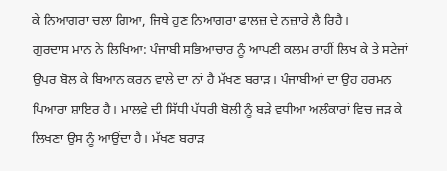ਕੇ ਨਿਆਗਰਾ ਚਲਾ ਗਿਆ, ਜਿਥੇ ਹੁਣ ਨਿਆਗਰਾ ਫਾਲਜ਼ ਦੇ ਨਜ਼ਾਰੇ ਲੈ ਰਿਹੈ।
ਗੁਰਦਾਸ ਮਾਨ ਨੇ ਲਿਖਿਆ: ਪੰਜਾਬੀ ਸਭਿਆਚਾਰ ਨੂੰ ਆਪਣੀ ਕਲਮ ਰਾਹੀਂ ਲਿਖ ਕੇ ਤੇ ਸਟੇਜਾਂ ਉਪਰ ਬੋਲ ਕੇ ਬਿਆਨ ਕਰਨ ਵਾਲੇ ਦਾ ਨਾਂ ਹੈ ਮੱਖਣ ਬਰਾੜ। ਪੰਜਾਬੀਆਂ ਦਾ ਉਹ ਹਰਮਨ ਪਿਆਰਾ ਸ਼ਾਇਰ ਹੈ। ਮਾਲਵੇ ਦੀ ਸਿੱਧੀ ਪੱਧਰੀ ਬੋਲੀ ਨੂੰ ਬੜੇ ਵਧੀਆ ਅਲੰਕਾਰਾਂ ਵਿਚ ਜੜ ਕੇ ਲਿਖਣਾ ਉਸ ਨੂੰ ਆਉਂਦਾ ਹੈ। ਮੱਖਣ ਬਰਾੜ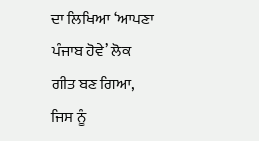ਦਾ ਲਿਖਿਆ ‘ਆਪਣਾ ਪੰਜਾਬ ਹੋਵੇ’ ਲੋਕ ਗੀਤ ਬਣ ਗਿਆ, ਜਿਸ ਨੂੰ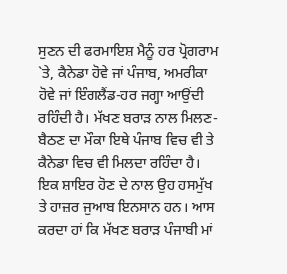ਸੁਣਨ ਦੀ ਫਰਮਾਇਸ਼ ਮੈਨੂੰ ਹਰ ਪ੍ਰੋਗਰਾਮ `ਤੇ, ਕੈਨੇਡਾ ਹੋਵੇ ਜਾਂ ਪੰਜਾਬ, ਅਮਰੀਕਾ ਹੋਵੇ ਜਾਂ ਇੰਗਲੈਂਡ-ਹਰ ਜਗ੍ਹਾ ਆਉਂਦੀ ਰਹਿੰਦੀ ਹੈ। ਮੱਖਣ ਬਰਾੜ ਨਾਲ ਮਿਲਣ-ਬੈਠਣ ਦਾ ਮੌਕਾ ਇਥੇ ਪੰਜਾਬ ਵਿਚ ਵੀ ਤੇ ਕੈਨੇਡਾ ਵਿਚ ਵੀ ਮਿਲਦਾ ਰਹਿੰਦਾ ਹੈ। ਇਕ ਸ਼ਾਇਰ ਹੋਣ ਦੇ ਨਾਲ ਉਹ ਹਸਮੁੱਖ ਤੇ ਹਾਜ਼ਰ ਜੁਆਬ ਇਨਸਾਨ ਹਨ। ਆਸ ਕਰਦਾ ਹਾਂ ਕਿ ਮੱਖਣ ਬਰਾੜ ਪੰਜਾਬੀ ਮਾਂ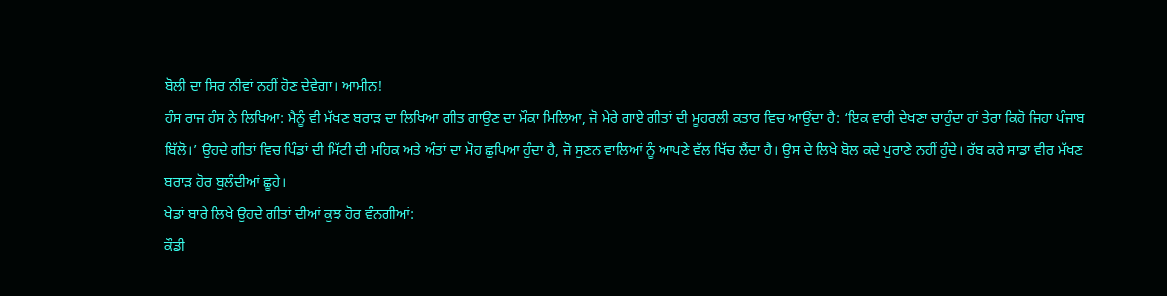ਬੋਲੀ ਦਾ ਸਿਰ ਨੀਵਾਂ ਨਹੀਂ ਹੋਣ ਦੇਵੇਗਾ। ਆਮੀਨ!
ਹੰਸ ਰਾਜ ਹੰਸ ਨੇ ਲਿਖਿਆ: ਮੈਨੂੰ ਵੀ ਮੱਖਣ ਬਰਾੜ ਦਾ ਲਿਖਿਆ ਗੀਤ ਗਾਉਣ ਦਾ ਮੌਕਾ ਮਿਲਿਆ, ਜੋ ਮੇਰੇ ਗਾਏ ਗੀਤਾਂ ਦੀ ਮੂਹਰਲੀ ਕਤਾਰ ਵਿਚ ਆਉਂਦਾ ਹੈ: ‘ਇਕ ਵਾਰੀ ਦੇਖਣਾ ਚਾਹੁੰਦਾ ਹਾਂ ਤੇਰਾ ਕਿਹੋ ਜਿਹਾ ਪੰਜਾਬ ਬਿੱਲੋ।’ ਉਹਦੇ ਗੀਤਾਂ ਵਿਚ ਪਿੰਡਾਂ ਦੀ ਮਿੱਟੀ ਦੀ ਮਹਿਕ ਅਤੇ ਅੰਤਾਂ ਦਾ ਮੋਹ ਛੁਪਿਆ ਹੁੰਦਾ ਹੈ, ਜੋ ਸੁਣਨ ਵਾਲਿਆਂ ਨੂੰ ਆਪਣੇ ਵੱਲ ਖਿੱਚ ਲੈਂਦਾ ਹੈ। ਉਸ ਦੇ ਲਿਖੇ ਬੋਲ ਕਦੇ ਪੁਰਾਣੇ ਨਹੀਂ ਹੁੰਦੇ। ਰੱਬ ਕਰੇ ਸਾਡਾ ਵੀਰ ਮੱਖਣ ਬਰਾੜ ਹੋਰ ਬੁਲੰਦੀਆਂ ਛੂਹੇ।
ਖੇਡਾਂ ਬਾਰੇ ਲਿਖੇ ਉਹਦੇ ਗੀਤਾਂ ਦੀਆਂ ਕੁਝ ਹੋਰ ਵੰਨਗੀਆਂ:
ਕੌਡੀ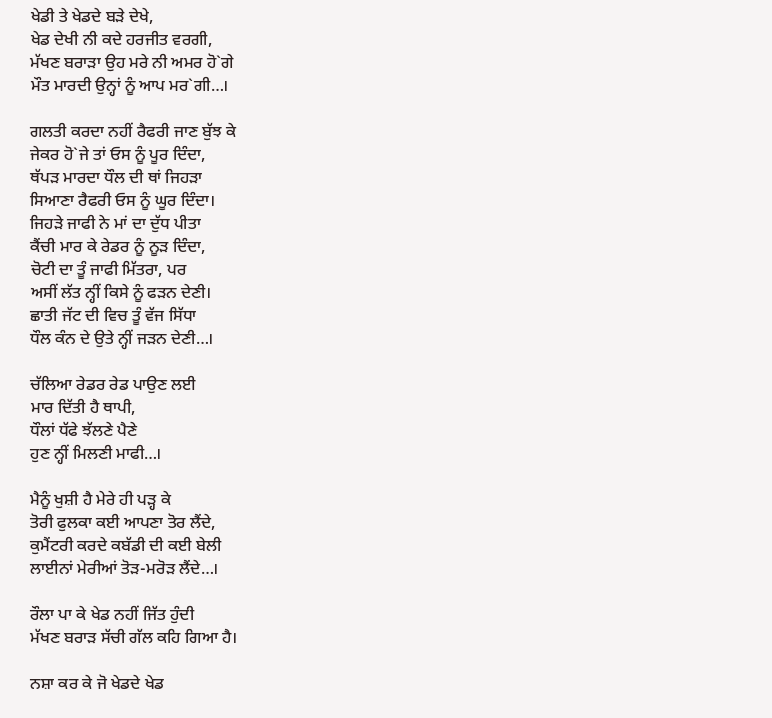ਖੇਡੀ ਤੇ ਖੇਡਦੇ ਬੜੇ ਦੇਖੇ,
ਖੇਡ ਦੇਖੀ ਨੀ ਕਦੇ ਹਰਜੀਤ ਵਰਗੀ,
ਮੱਖਣ ਬਰਾੜਾ ਉਹ ਮਰੇ ਨੀ ਅਮਰ ਹੋ`ਗੇ
ਮੌਤ ਮਾਰਦੀ ਉਨ੍ਹਾਂ ਨੂੰ ਆਪ ਮਰ`ਗੀ…।

ਗਲਤੀ ਕਰਦਾ ਨਹੀਂ ਰੈਫਰੀ ਜਾਣ ਬੁੱਝ ਕੇ
ਜੇਕਰ ਹੋ`ਜੇ ਤਾਂ ਓਸ ਨੂੰ ਪੂਰ ਦਿੰਦਾ,
ਥੱਪੜ ਮਾਰਦਾ ਧੌਲ ਦੀ ਥਾਂ ਜਿਹੜਾ
ਸਿਆਣਾ ਰੈਫਰੀ ਓਸ ਨੂੰ ਘੂਰ ਦਿੰਦਾ।
ਜਿਹੜੇ ਜਾਫੀ ਨੇ ਮਾਂ ਦਾ ਦੁੱਧ ਪੀਤਾ
ਕੈਂਚੀ ਮਾਰ ਕੇ ਰੇਡਰ ਨੂੰ ਨੂੜ ਦਿੰਦਾ,
ਚੋਟੀ ਦਾ ਤੂੰ ਜਾਫੀ ਮਿੱਤਰਾ, ਪਰ
ਅਸੀਂ ਲੱਤ ਨ੍ਹੀਂ ਕਿਸੇ ਨੂੰ ਫੜਨ ਦੇਣੀ।
ਛਾਤੀ ਜੱਟ ਦੀ ਵਿਚ ਤੂੰ ਵੱਜ ਸਿੱਧਾ
ਧੌਲ ਕੰਨ ਦੇ ਉਤੇ ਨ੍ਹੀਂ ਜੜਨ ਦੇਣੀ…।

ਚੱਲਿਆ ਰੇਡਰ ਰੇਡ ਪਾਉਣ ਲਈ
ਮਾਰ ਦਿੱਤੀ ਹੈ ਥਾਪੀ,
ਧੌਲਾਂ ਧੱਫੇ ਝੱਲਣੇ ਪੈਣੇ
ਹੁਣ ਨ੍ਹੀਂ ਮਿਲਣੀ ਮਾਫੀ…।

ਮੈਨੂੰ ਖੁਸ਼ੀ ਹੈ ਮੇਰੇ ਹੀ ਪੜ੍ਹ ਕੇ
ਤੋਰੀ ਫੁਲਕਾ ਕਈ ਆਪਣਾ ਤੋਰ ਲੈਂਦੇ,
ਕੁਮੈਂਟਰੀ ਕਰਦੇ ਕਬੱਡੀ ਦੀ ਕਈ ਬੇਲੀ
ਲਾਈਨਾਂ ਮੇਰੀਆਂ ਤੋੜ-ਮਰੋੜ ਲੈਂਦੇ…।

ਰੌਲਾ ਪਾ ਕੇ ਖੇਡ ਨਹੀਂ ਜਿੱਤ ਹੁੰਦੀ
ਮੱਖਣ ਬਰਾੜ ਸੱਚੀ ਗੱਲ ਕਹਿ ਗਿਆ ਹੈ।

ਨਸ਼ਾ ਕਰ ਕੇ ਜੋ ਖੇਡਦੇ ਖੇਡ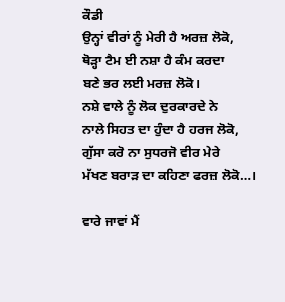ਕੌਡੀ
ਉਨ੍ਹਾਂ ਵੀਰਾਂ ਨੂੰ ਮੇਰੀ ਹੈ ਅਰਜ਼ ਲੋਕੋ,
ਥੋੜ੍ਹਾ ਟੈਮ ਈ ਨਸ਼ਾ ਹੈ ਕੰਮ ਕਰਦਾ
ਬਣੇ ਭਰ ਲਈ ਮਰਜ਼ ਲੋਕੋ।
ਨਸ਼ੇ ਵਾਲੇ ਨੂੰ ਲੋਕ ਦੁਰਕਾਰਦੇ ਨੇ
ਨਾਲੇ ਸਿਹਤ ਦਾ ਹੁੰਦਾ ਹੈ ਹਰਜ ਲੋਕੋ,
ਗੁੱਸਾ ਕਰੋ ਨਾ ਸੁਧਰਜੋ ਵੀਰ ਮੇਰੇ
ਮੱਖਣ ਬਰਾੜ ਦਾ ਕਹਿਣਾ ਫਰਜ਼ ਲੋਕੋ…।

ਵਾਰੇ ਜਾਵਾਂ ਮੈਂ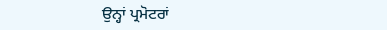ਉਨ੍ਹਾਂ ਪ੍ਰਮੋਟਰਾਂ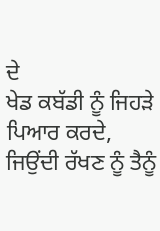ਦੇ
ਖੇਡ ਕਬੱਡੀ ਨੂੰ ਜਿਹੜੇ ਪਿਆਰ ਕਰਦੇ,
ਜਿਉਂਦੀ ਰੱਖਣ ਨੂੰ ਤੈਨੂੰ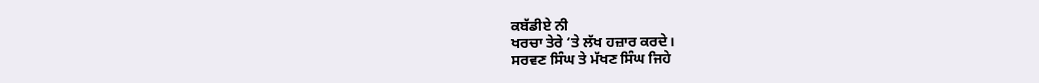ਕਬੱਡੀਏ ਨੀ
ਖਰਚਾ ਤੇਰੇ ‘ਤੇ ਲੱਖ ਹਜ਼ਾਰ ਕਰਦੇ।
ਸਰਵਣ ਸਿੰਘ ਤੇ ਮੱਖਣ ਸਿੰਘ ਜਿਹੇ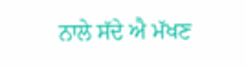ਨਾਲੇ ਸੱਦੇ ਐ ਮੱਖਣ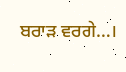ਬਰਾੜ ਵਰਗੇ…।